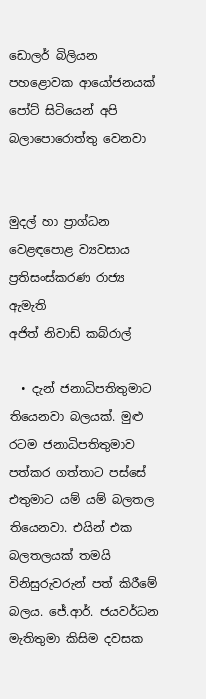ඩොලර් බිලියන පහළොවක ආයෝජනයක් පෝට් සිටියෙන් අපි බලාපොරොත්තු වෙනවා


මුදල් හා ප්‍රාග්ධන වෙළඳපොළ ව්‍යවසාය ප්‍රතිසංස්කරණ රාජ්‍ය ඇමැති
අජිත් නිවාඩ් කබ්රාල්

  • දැන් ජනාධිපතිතුමාට තියෙනවා බලයක්. මුළු රටම ජනාධිපතිතුමාව පත්කර ගත්තාට පස්සේ එතුමාට යම් යම් බලතල තියෙනවා. එයින් එක බලතලයක් තමයි විනිසුරුවරුන් පත් කිරීමේ බලය. ජේ.ආර්. ජයවර්ධන මැතිතුමා කිසිම දවසක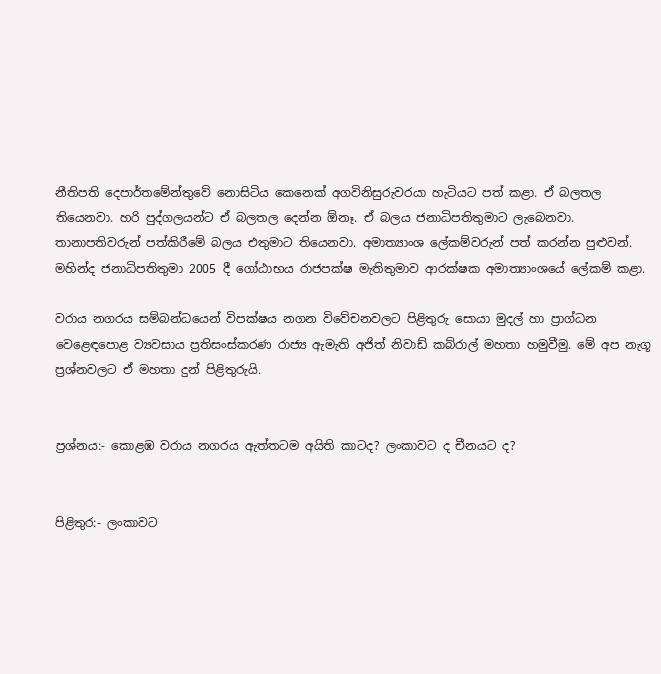නීතිපති දෙපාර්තමේන්තුවේ නොසිටිය කෙනෙක් අගවිනිසුරුවරයා හැටියට පත් කළා. ඒ බලතල තියෙනවා. හරි පුද්ගලයන්ට ඒ බලතල දෙන්න ඕනෑ. ඒ බලය ජනාධිපතිතුමාට ලැබෙනවා. තානාපතිවරුන් පත්කිරීමේ බලය එතුමාට තියෙනවා. අමාත්‍යාංශ ලේකම්වරුන් පත් කරන්න පුළුවන්. මහින්ද ජනාධිපතිතුමා 2005 දී ගෝඨාභය රාජපක්ෂ මැතිතුමාව ආරක්ෂක අමාත්‍යාංශයේ ලේකම් කළා.

වරාය නගරය සම්බන්ධයෙන් විපක්ෂය නගන විවේචනවලට පිළිතුරු සොයා මුදල් හා ප්‍රාග්ධන වෙළෙඳපොළ ව්‍යවසාය ප්‍රතිසංස්කරණ රාජ්‍ය ඇමැති අජිත් නිවාඩ් කබ්රාල් මහතා හමුවීමු. මේ අප නැගූ ප්‍රශ්නවලට ඒ මහතා දුන් පිළිතුරුයි.


ප්‍රශ්නය:- කොළඹ වරාය නගරය ඇත්තටම අයිති කාටද? ලංකාවට ද චීනයට ද?


පිළිතුර:- ලංකාවට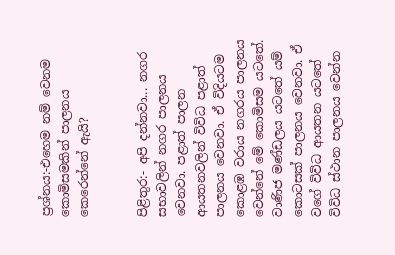ප්‍රශ්නය:-එහෙම නම් වෙනම කොමිසමකින් පාලනය කෙරෙන්නේ ඇයි?


පිළිතුර:- අපි දන්නවා... නගර සභාවලින් නගර පාලනය වෙනවා. පළාත් පාලන ආයතනවලින් විවිධ පළාත් පාලනය වෙනවා. ඒ විදියටම කොළඹ වරාය නගරය පාලනය වෙන්නේ මේ කොමිසම යටතේ. වාණිජ මණ්ඩලය යටතේ යම් කොටසක් පාලනය වෙනවා. ඒ වගේ විවිධ ආයතන යටතේ විවිධ ස්ථාන පාලනය වෙන්න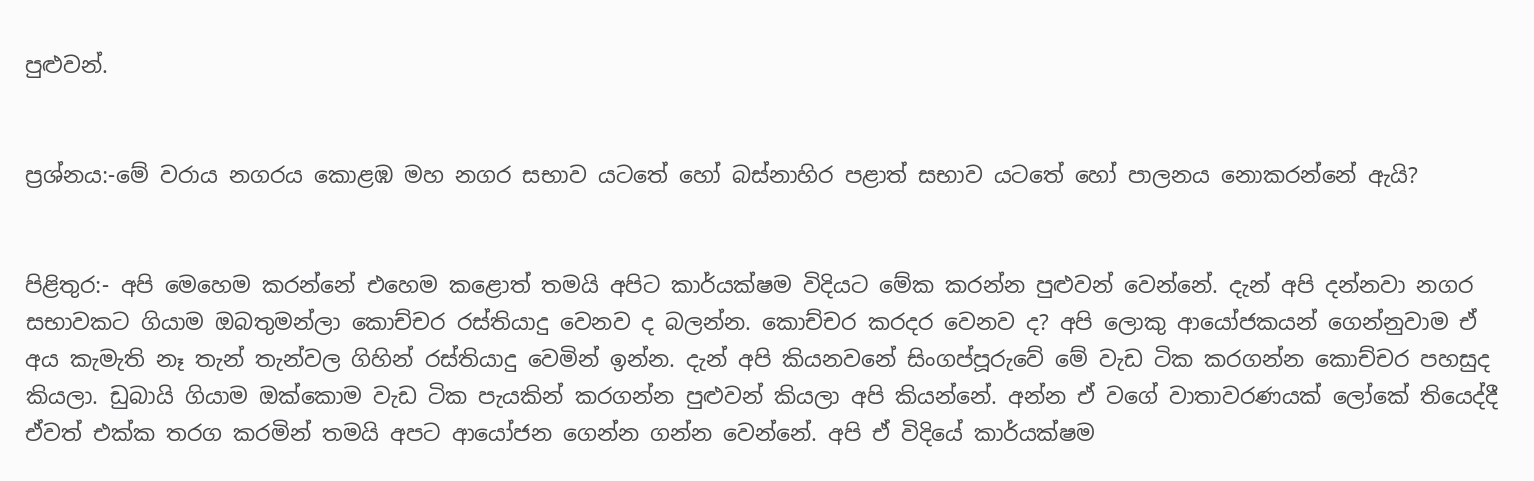පුළුවන්.


ප්‍රශ්නය:-මේ වරාය නගරය කොළඹ මහ නගර සභාව යටතේ හෝ බස්නාහිර පළාත් සභාව යටතේ හෝ පාලනය නොකරන්නේ ඇයි?


පිළිතුර:- අපි මෙහෙම කරන්නේ එහෙම කළොත් තමයි අපිට කාර්යක්ෂම විදියට මේක කරන්න පුළුවන් වෙන්නේ. දැන් අපි දන්නවා නගර සභාවකට ගියාම ඔබතුමන්ලා කොච්චර රස්තියාදු වෙනව ද බලන්න. කොච්චර කරදර වෙනව ද? අපි ලොකු ආයෝජකයන් ගෙන්නුවාම ඒ අය කැමැති නෑ තැන් තැන්වල ගිහින් රස්තියාදු වෙමින් ඉන්න. දැන් අපි කියනවනේ සිංගප්පූරුවේ මේ වැඩ ටික කරගන්න කොච්චර පහසුද කියලා. ඩුබායි ගියාම ඔක්කොම වැඩ ටික පැයකින් කරගන්න පුළුවන් කියලා අපි කියන්නේ. අන්න ඒ වගේ වාතාවරණයක් ලෝකේ තියෙද්දී ඒවත් එක්ක තරග කරමින් තමයි අපට ආයෝජන ගෙන්න ගන්න වෙන්නේ. අපි ඒ විදියේ කාර්යක්ෂම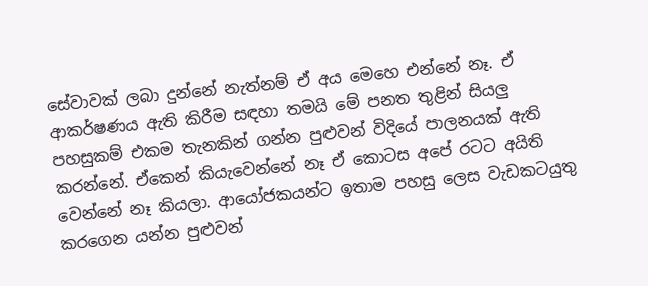සේවාවක් ලබා දුන්නේ නැත්නම් ඒ අය මෙහෙ එන්නේ නෑ. ඒ ආකර්ෂණය ඇති කිරීම සඳහා තමයි මේ පනත තුළින් සියලු පහසුකම් එකම තැනකින් ගන්න පුළුවන් විදියේ පාලනයක් ඇති කරන්නේ. ඒකෙන් කියැවෙන්නේ නෑ ඒ කොටස අපේ රටට අයිති වෙන්නේ නෑ කියලා. ආයෝජකයන්ට ඉතාම පහසු ලෙස වැඩකටයුතු කරගෙන යන්න පුළුවන්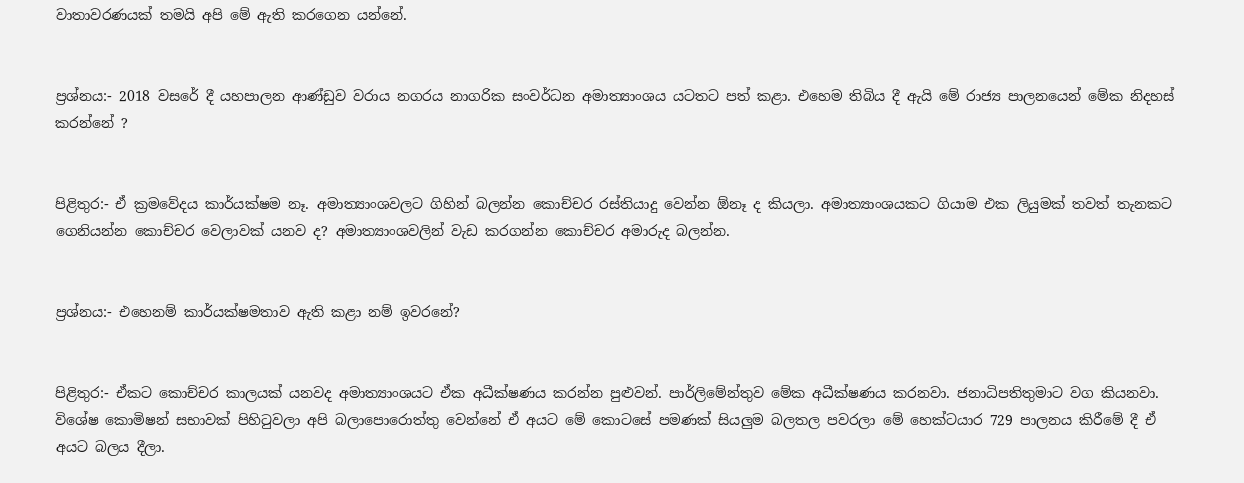වාතාවරණයක් තමයි අපි මේ ඇති කරගෙන යන්නේ.


ප්‍රශ්නය:- 2018 වසරේ දී යහපාලන ආණ්ඩුව වරාය නගරය නාගරික සංවර්ධන අමාත්‍යාංශය යටතට පත් කළා. එහෙම තිබිය දී ඇයි මේ රාජ්‍ය පාලනයෙන් මේක නිදහස් කරන්නේ ?


පිළිතුර:- ඒ ක්‍රමවේදය කාර්යක්ෂම නෑ. අමාත්‍යාංශවලට ගිහින් බලන්න කොච්චර රස්තියාදු වෙන්න ඕනෑ ද කියලා. අමාත්‍යාංශයකට ගියාම එක ලියුමක් තවත් තැනකට ගෙනියන්න කොච්චර වෙලාවක් යනව ද? අමාත්‍යාංශවලින් වැඩ කරගන්න කොච්චර අමාරුද බලන්න.


ප්‍රශ්නය:- එහෙනම් කාර්යක්ෂමතාව ඇති කළා නම් ඉවරනේ?


පිළිතුර:- ඒකට කොච්චර කාලයක් යනවද අමාත්‍යාංශයට ඒක අධීක්ෂණය කරන්න පුළුවන්. පාර්ලිමේන්තුව මේක අධීක්ෂණය කරනවා. ජනාධිපතිතුමාට වග කියනවා. විශේෂ කොමිෂන් සභාවක් පිහිටුවලා අපි බලාපොරොත්තු වෙන්නේ ඒ අයට මේ කොටසේ පමණක් සියලුම බලතල පවරලා මේ හෙක්ටයාර 729 පාලනය කිරීමේ දී ඒ අයට බලය දීලා.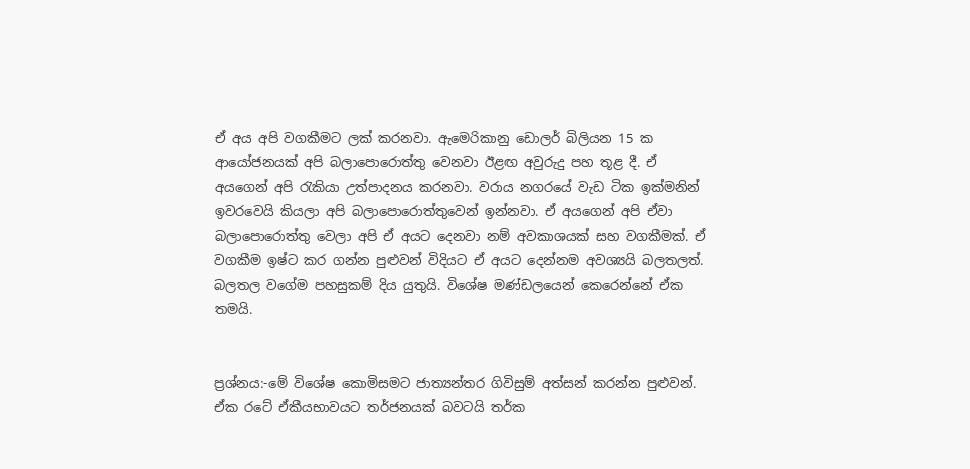ඒ අය අපි වගකීමට ලක් කරනවා. ඇමෙරිකානු ඩොලර් බිලියන 15 ක ආයෝජනයක් අපි බලාපොරොත්තු වෙනවා ඊළඟ අවුරුදු පහ තූළ දී. ඒ අයගෙන් අපි රැකියා උත්පාදනය කරනවා. වරාය නගරයේ වැඩ ටික ඉක්මනින් ඉවරවෙයි කියලා අපි බලාපොරොත්තුවෙන් ඉන්නවා. ඒ අයගෙන් අපි ඒවා බලාපොරොත්තු වෙලා අපි ඒ අයට දෙනවා නම් අවකාශයක් සහ වගකීමක්. ඒ වගකීම ඉෂ්ට කර ගන්න පුළුවන් විදියට ඒ අයට දෙන්නම අවශ්‍යයි බලතලත්. බලතල වගේම පහසුකම් දිය යුතුයි. විශේෂ මණ්ඩලයෙන් කෙරෙන්නේ ඒක තමයි.


ප්‍රශ්නය:-මේ විශේෂ කොමිසමට ජාත්‍යන්තර ගිවිසුම් අත්සන් කරන්න පුළුවන්. ඒක රටේ ඒකීයභාවයට තර්ජනයක් බවටයි තර්ක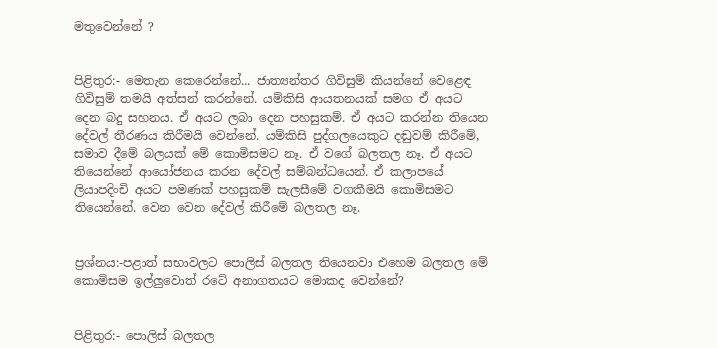මතුවෙන්නේ ?


පිළිතුර:- මෙතැන කෙරෙන්නේ... ජාත්‍යන්තර ගිවිසුම් කියන්නේ වෙළෙඳ ගිවිසුම් තමයි අත්සන් කරන්නේ. යම්කිසි ආයතනයක් සමග ඒ අයට දෙන බදු සහනය. ඒ අයට ලබා දෙන පහසුකම්. ඒ අයට කරන්න තියෙන දේවල් තීරණය කිරීමයි වෙන්නේ. යම්කිසි පුද්ගලයෙකුට දඬුවම් කිරීමේ, සමාව දීමේ බලයක් මේ කොමිසමට නෑ. ඒ වගේ බලතල නෑ. ඒ අයට තියෙන්නේ ආයෝජනය කරන දේවල් සම්බන්ධයෙන්. ඒ කලාපයේ ලියාපදිංචි අයට පමණක් පහසුකම් සැලසීමේ වගකීමයි කොමිසමට තියෙන්නේ. වෙන වෙන දේවල් කිරීමේ බලතල නෑ.


ප්‍රශ්නය:-පළාත් සභාවලට පොලිස් බලතල තියෙනවා එහෙම බලතල මේ කොමිසම ඉල්ලුවොත් රටේ අනාගතයට මොකද වෙන්නේ?


පිළිතුර:- පොලිස් බලතල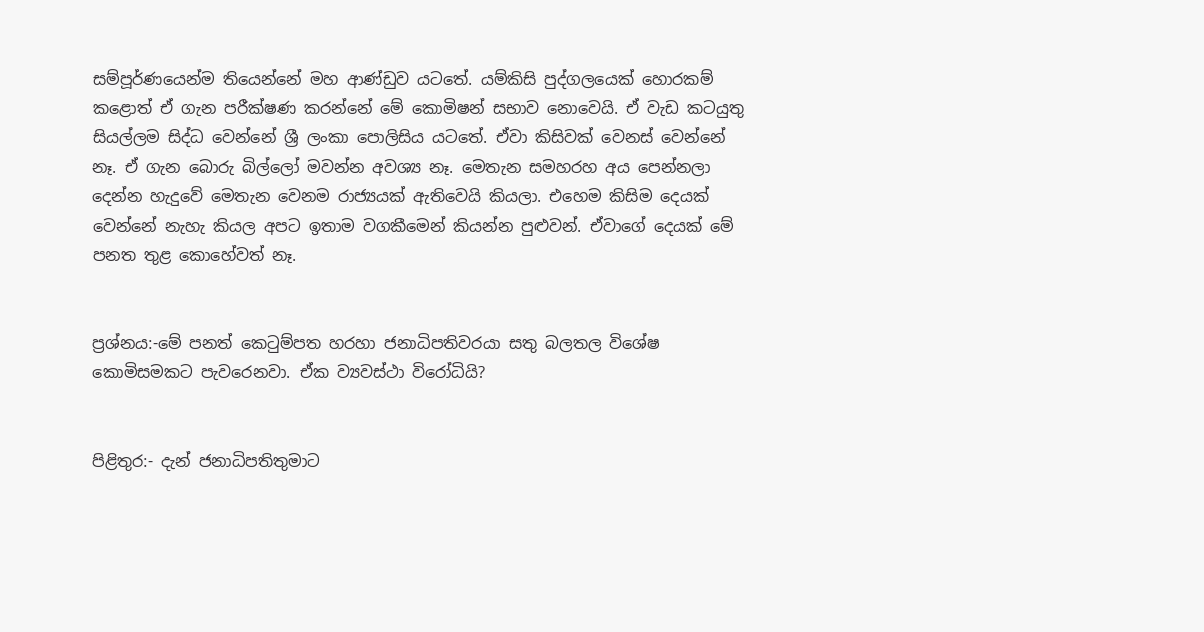සම්පූර්ණයෙන්ම තියෙන්නේ මහ ආණ්ඩුව යටතේ. යම්කිසි පුද්ගලයෙක් හොරකම් කළොත් ඒ ගැන පරීක්ෂණ කරන්නේ මේ කොමිෂන් සභාව නොවෙයි. ඒ වැඩ කටයුතු සියල්ලම සිද්ධ වෙන්නේ ශ්‍රී ලංකා පොලිසිය යටතේ. ඒවා කිසිවක් වෙනස් වෙන්නේ නෑ. ඒ ගැන බොරු බිල්ලෝ මවන්න අවශ්‍ය නෑ. මෙතැන සමහරහ අය පෙන්නලා දෙන්න හැදුවේ මෙතැන වෙනම රාජ්‍යයක් ඇතිවෙයි කියලා. එහෙම කිසිම දෙයක් වෙන්නේ නැහැ කියල අපට ඉතාම වගකීමෙන් කියන්න පුළුවන්. ඒවාගේ දෙයක් මේ පනත තුළ කොහේවත් නෑ.


ප්‍රශ්නය:-මේ පනත් කෙටුම්පත හරහා ජනාධිපතිවරයා සතු බලතල විශේෂ කොමිසමකට පැවරෙනවා. ඒක ව්‍යවස්ථා විරෝධියි?


පිළිතුර:- දැන් ජනාධිපතිතුමාට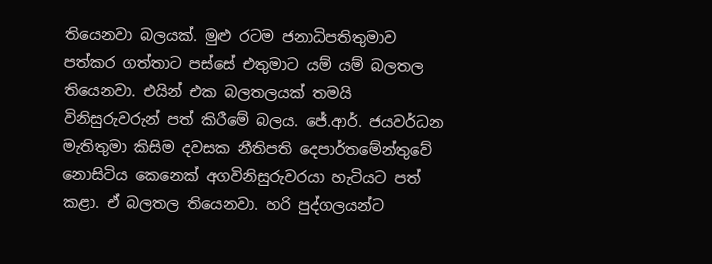තියෙනවා බලයක්. මුළු රටම ජනාධිපතිතුමාව පත්කර ගත්තාට පස්සේ එතුමාට යම් යම් බලතල තියෙනවා. එයින් එක බලතලයක් තමයි විනිසුරුවරුන් පත් කිරීමේ බලය. ජේ.ආර්. ජයවර්ධන මැතිතුමා කිසිම දවසක නීතිපති දෙපාර්තමේන්තුවේ නොසිටිය කෙනෙක් අගවිනිසුරුවරයා හැටියට පත් කළා. ඒ බලතල තියෙනවා. හරි පුද්ගලයන්ට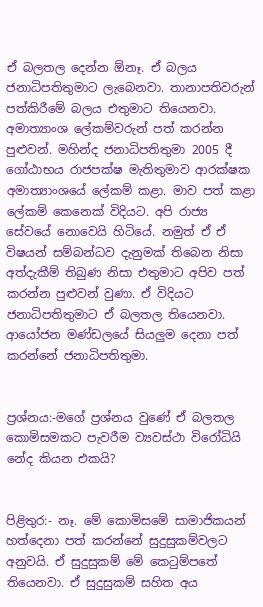ඒ බලතල දෙන්න ඕනෑ. ඒ බලය ජනාධිපතිතුමාට ලැබෙනවා. තානාපතිවරුන් පත්කිරීමේ බලය එතුමාට තියෙනවා. අමාත්‍යාංශ ලේකම්වරුන් පත් කරන්න පුළුවන්. මහින්ද ජනාධිපතිතුමා 2005 දී ගෝඨාභය රාජපක්ෂ මැතිතුමාව ආරක්ෂක අමාත්‍යාංශයේ ලේකම් කළා. මාව පත් කළා ලේකම් කෙනෙක් විදියට. අපි රාජ්‍ය සේවයේ නොවෙයි හිටියේ. නමුත් ඒ ඒ විෂයන් සම්බන්ධව දැනුමක් තිබෙන නිසා අත්දැකීම් තිබුණ නිසා එතුමාට අපිව පත් කරන්න පුළුවන් වුණා. ඒ විදියට ජනාධිපතිතුමාට ඒ බලතල තියෙනවා. ආයෝජන මණ්ඩලයේ සියලුම දෙනා පත් කරන්නේ ජනාධිපතිතුමා.


ප්‍රශ්නය:-මගේ ප්‍රශ්නය වුණේ ඒ බලතල කොමිසමකට පැවරීම ව්‍යවස්ථා විරෝධියි නේද කියන එකයි?


පිළිතුර:- නෑ. මේ කොමිසමේ සාමාජිකයන් හත්දෙනා පත් කරන්නේ සුදුසුකම්වලට අනුවයි. ඒ සුදුසුකම් මේ කෙටුම්පතේ තියෙනවා. ඒ සුදුසුකම් සහිත අය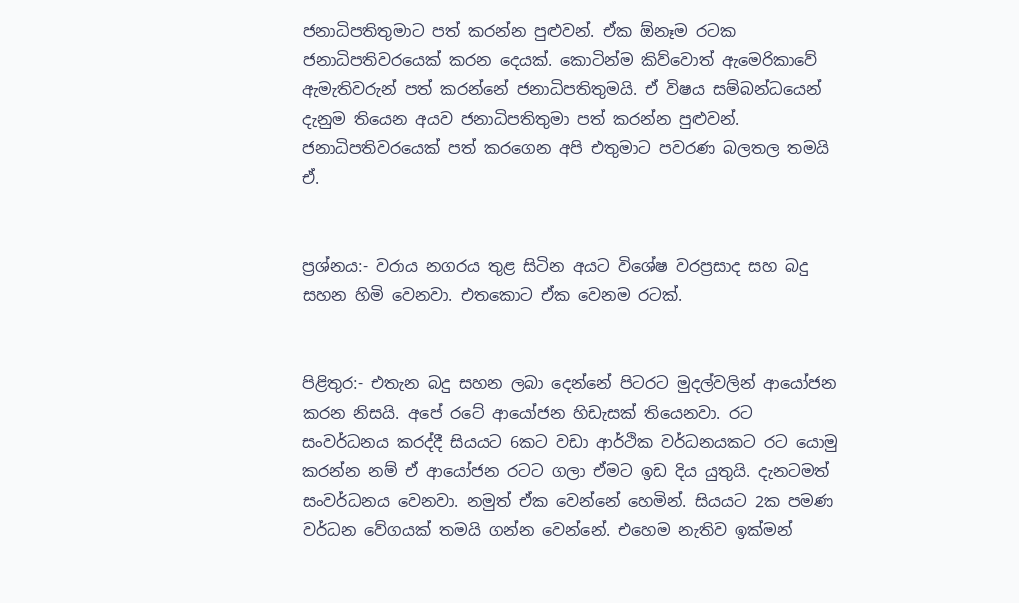ජනාධිපතිතුමාට පත් කරන්න පුළුවන්. ඒක ඕනෑම රටක ජනාධිපතිවරයෙක් කරන දෙයක්. කොටින්ම කිව්වොත් ඇමෙරිකාවේ ඇමැතිවරුන් පත් කරන්නේ ජනාධිපතිතුමයි. ඒ විෂය සම්බන්ධයෙන් දැනුම තියෙන අයව ජනාධිපතිතුමා පත් කරන්න පුළුවන්. ජනාධිපතිවරයෙක් පත් කරගෙන අපි එතුමාට පවරණ බලතල තමයි ඒ.


ප්‍රශ්නය:- වරාය නගරය තුළ සිටින අයට විශේෂ වරප්‍රසාද සහ බදු සහන හිමි වෙනවා. එතකොට ඒක වෙනම රටක්.


පිළිතුර:- එතැන බදු සහන ලබා දෙන්නේ පිටරට මුදල්වලින් ආයෝජන කරන නිසයි. අපේ රටේ ආයෝජන හිඩැසක් තියෙනවා. රට සංවර්ධනය කරද්දී සියයට 6කට වඩා ආර්ථික වර්ධනයකට රට යොමු කරන්න නම් ඒ ආයෝජන රටට ගලා ඒමට ඉඩ දිය යුතුයි. දැනටමත් සංවර්ධනය වෙනවා. නමුත් ඒක වෙන්නේ හෙමින්. සියයට 2ක පමණ වර්ධන වේගයක් තමයි ගන්න වෙන්නේ. එහෙම නැතිව ඉක්මන්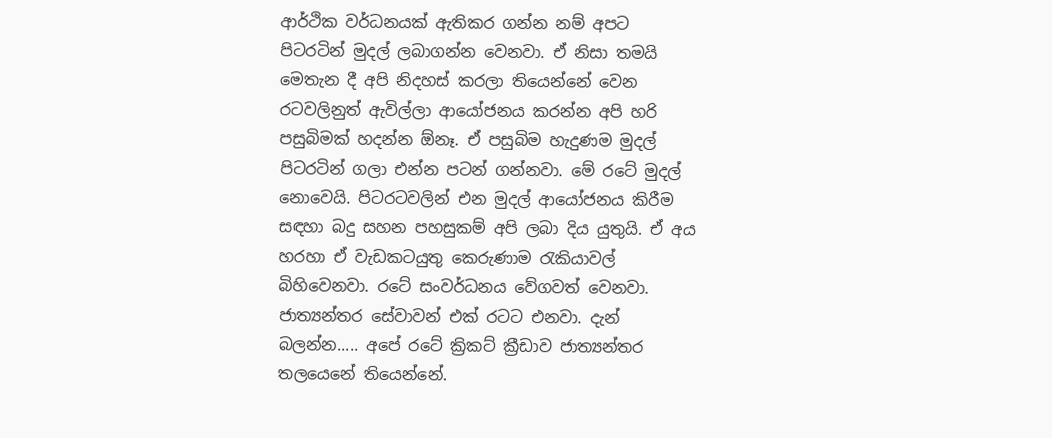ආර්ථික වර්ධනයක් ඇතිකර ගන්න නම් අපට පිටරටින් මුදල් ලබාගන්න වෙනවා. ඒ නිසා තමයි මෙතැන දී අපි නිදහස් කරලා තියෙන්නේ වෙන රටවලිනුත් ඇවිල්ලා ආයෝජනය කරන්න අපි හරි පසුබිමක් හදන්න ඕනෑ. ඒ පසුබිම හැදුණම මුදල් පිටරටින් ගලා එන්න පටන් ගන්නවා. මේ රටේ මුදල් නොවෙයි. පිටරටවලින් එන මුදල් ආයෝජනය කිරීම සඳහා බදු සහන පහසුකම් අපි ලබා දිය යුතුයි. ඒ අය හරහා ඒ වැඩකටයුතු කෙරුණාම රැකියාවල් බිහිවෙනවා. රටේ සංවර්ධනය වේගවත් වෙනවා. ජාත්‍යන්තර සේවාවන් එක් රටට එනවා. දැන් බලන්න..... අපේ රටේ ක්‍රිකට් ක්‍රීඩාව ජාත්‍යන්තර තලයෙනේ තියෙන්නේ.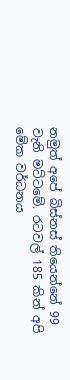නමුත් අපේ බිස්නස් තියෙන්නේ 99 වැනි මට්ටමේ. රටවල් 185 කින් අපි මේක වර්ධනය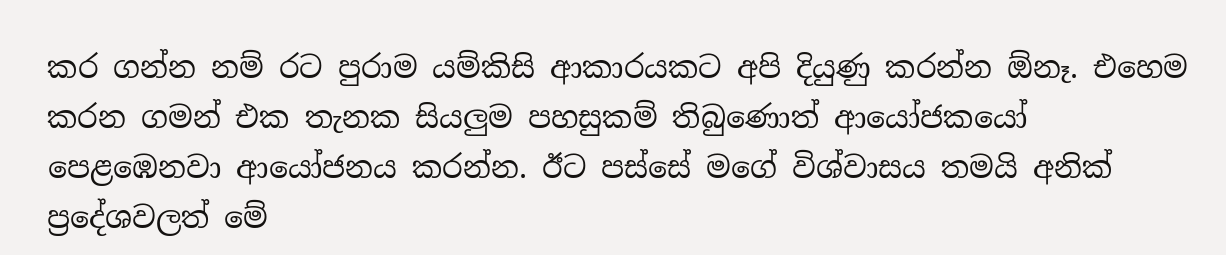කර ගන්න නම් රට පුරාම යම්කිසි ආකාරයකට අපි දියුණු කරන්න ඕනෑ. එහෙම කරන ගමන් එක තැනක සියලුම පහසුකම් තිබුණොත් ආයෝජකයෝ පෙළඹෙනවා ආයෝජනය කරන්න. ඊට පස්සේ මගේ විශ්වාසය තමයි අනික් ප්‍රදේශවලත් මේ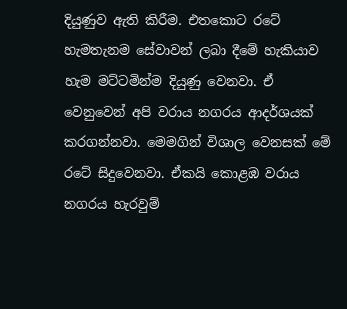දියුණුව ඇති කිරීම. එතකොට රටේ හැමතැනම සේවාවන් ලබා දීමේ හැකියාව හැම මට්ටමින්ම දියුණු වෙනවා. ඒ වෙනුවෙන් අපි වරාය නගරය ආදර්ශයක් කරගන්නවා. මෙමගින් විශාල වෙනසක් මේ රටේ සිදුවෙනවා. ඒකයි කොළඹ වරාය නගරය හැරවුම්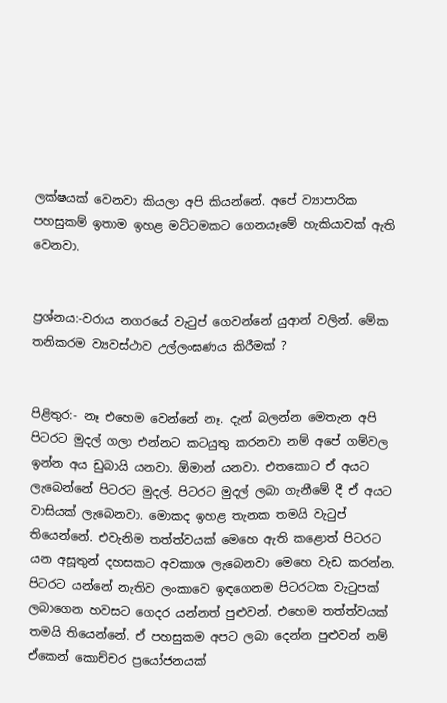ලක්ෂයක් වෙනවා කියලා අපි කියන්නේ. අපේ ව්‍යාපාරික පහසුකම් ඉතාම ඉහළ මට්ටමකට ගෙනයෑමේ හැකියාවක් ඇති වෙනවා.


ප්‍රශ්නය:-වරාය නගරයේ වැටුප් ගෙවන්නේ යුආන් වලින්. මේක තනිකරම ව්‍යවස්ථාව උල්ලංඝණය කිරීමක් ?


පිළිතුර:- නෑ එහෙම වෙන්නේ නෑ. දැන් බලන්න මෙතැන අපි පිටරට මුදල් ගලා එන්නට කටයුතු කරනවා නම් අපේ ගම්වල ඉන්න අය ඩුබායි යනවා. ඕමාන් යනවා. එතකොට ඒ අයට ලැබෙන්නේ පිටරට මුදල්. පිටරට මුදල් ලබා ගැනීමේ දී ඒ අයට වාසියක් ලැබෙනවා. මොකද ඉහළ තැනක තමයි වැටුප් තියෙන්නේ. එවැනිම තත්ත්වයක් මෙහෙ ඇති කළොත් පිටරට යන අසූතුන් දහසකට අවකාශ ලැබෙනවා මෙහෙ වැඩ කරන්න. පිටරට යන්නේ නැතිව ලංකාවෙ ඉඳගෙනම පිටරටක වැටුපක් ලබාගෙන හවසට ගෙදර යන්නත් පුළුවන්. එහෙම තත්ත්වයක් තමයි තියෙන්නේ. ඒ පහසුකම අපට ලබා දෙන්න පුළුවන් නම් ඒකෙන් කොච්චර ප්‍රයෝජනයක්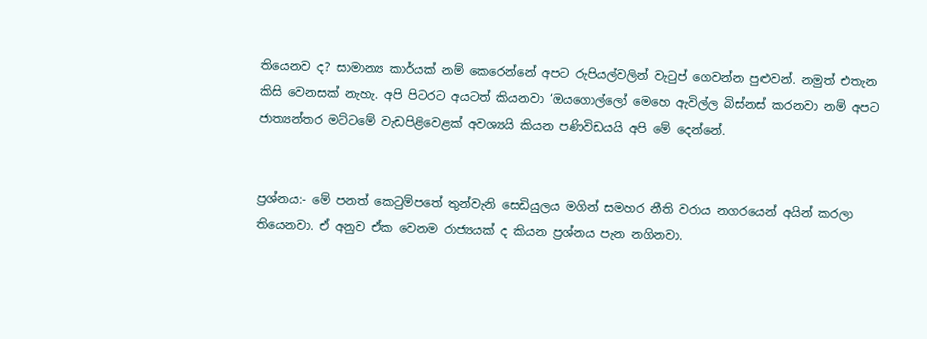තියෙනව ද? සාමාන්‍ය කාර්යක් නම් කෙරෙන්නේ අපට රුපියල්වලින් වැටුප් ගෙවන්න පුළුවන්. නමුත් එතැන කිසි වෙනසක් නැහැ. අපි පිටරට අයටත් කියනවා ‘ඔයගොල්ලෝ මෙහෙ ඇවිල්ල බිස්නස් කරනවා නම් අපට ජාත්‍යන්තර මට්ටමේ වැඩපිළිවෙළක් අවශ්‍යයි කියන පණිවිඩයයි අපි මේ දෙන්නේ.


ප්‍රශ්නය:- මේ පනත් කෙටුම්පතේ තුන්වැනි සෙඩියුලය මගින් සමහර නීති වරාය නගරයෙන් අයින් කරලා තියෙනවා. ඒ අනුව ඒක වෙනම රාජ්‍යයක් ද කියන ප්‍රශ්නය පැන නගිනවා.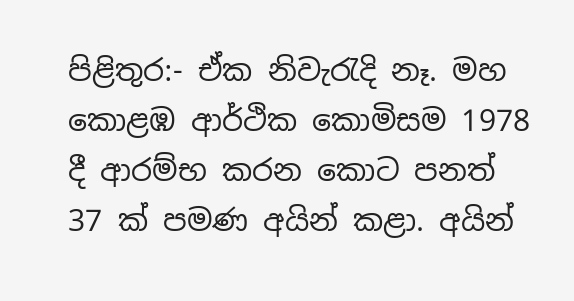පිළිතුර:- ඒක නිවැරැදි නෑ. මහ කොළඹ ආර්ථික කොමිසම 1978 දී ආරම්භ කරන කොට පනත් 37 ක් පමණ අයින් කළා. අයින්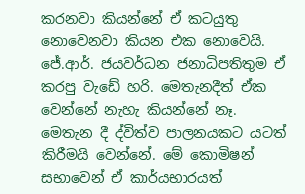කරනවා කියන්නේ ඒ කටයුතු නොවෙනවා කියන එක නොවෙයි. ජේ.ආර්. ජයවර්ධන ජනාධිපතිතුම ඒ කරපු වැඩේ හරි. මෙතැනදීත් ඒක වෙන්නේ නැහැ කියන්නේ නෑ. මෙතැන දී ද්විත්ව පාලනයකට යටත් කිරීමයි වෙන්නේ. මේ කොමිෂන් සභාවෙන් ඒ කාර්යභාරයත්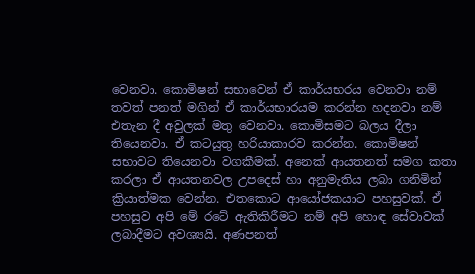වෙනවා. කොමිෂන් සභාවෙන් ඒ කාර්යභරය වෙනවා නම් තවත් පනත් මගින් ඒ කාර්යභාරයම කරන්න හදනවා නම් එතැන දී අවුලක් මතු වෙනවා. කොමිසමට බලය දීලා තියෙනවා. ඒ කටයුතු හරියාකාරව කරන්න. කොමිෂන් සභාවට තියෙනවා වගකීමක්. අනෙක් ආයතනත් සමග කතා කරලා ඒ ආයතනවල උපදෙස් හා අනුමැතිය ලබා ගනිමින් ක්‍රියාත්මක වෙන්න. එතකොට ආයෝජකයාට පහසුවක්. ඒ පහසුව අපි මේ රටේ ඇතිකිරීමට නම් අපි හොඳ සේවාවක් ලබාදීමට අවශ්‍යයි. අණපනත්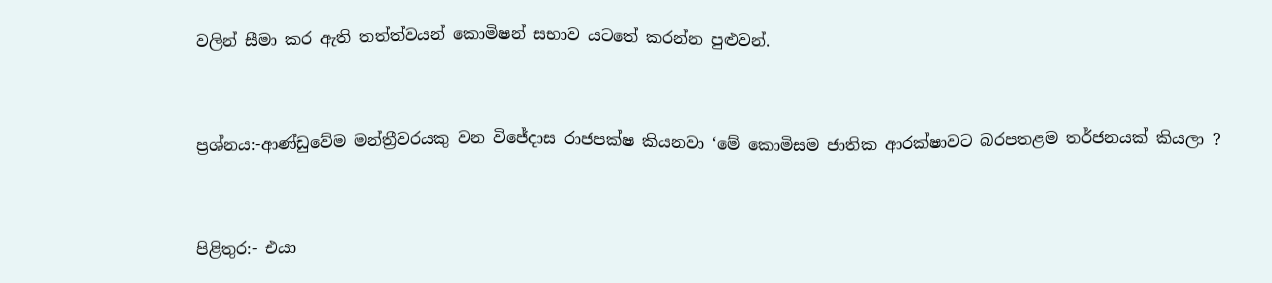වලින් සීමා කර ඇති තත්ත්වයන් කොමිෂන් සභාව යටතේ කරන්න පුළුවන්.


ප්‍රශ්නය:-ආණ්ඩුවේම මන්ත්‍රීවරයකු වන විජේද‌ාස රාජපක්ෂ කියනවා ‘මේ කොමිසම ජාතික ආරක්ෂාවට බරපතළම තර්ජනයක් කියලා ?


පිළිතුර:- එයා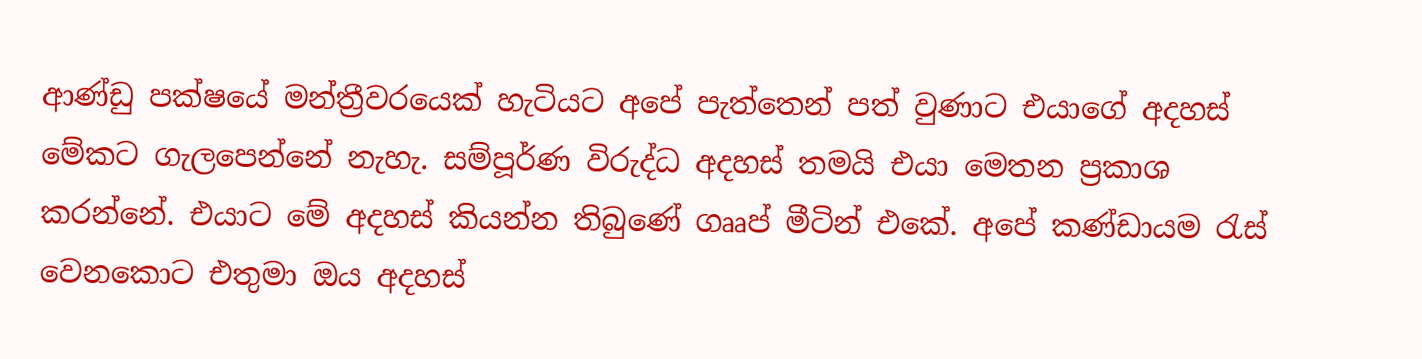ආණ්ඩු පක්ෂයේ මන්ත්‍රීවරයෙක් හැටියට අපේ පැත්තෙන් පත් වුණාට එයාගේ අදහස් මේකට ගැලපෙන්නේ නැහැ. සම්පූර්ණ විරුද්ධ අදහස් තමයි එයා මෙතන ප්‍රකාශ කරන්නේ. එයාට මේ අදහස් කියන්න තිබුණේ ගෲප් මීටින් එකේ. අපේ කණ්ඩායම රැස් වෙනකොට එතුමා ඔය අදහස්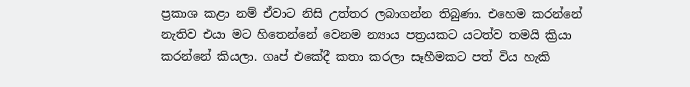ප්‍රකාශ කළා නම් ඒවාට නිසි උත්තර ලබාගන්න තිබුණා. එහෙම කරන්නේ නැතිව එයා මට හිතෙන්නේ වෙනම න්‍යාය පත්‍රයකට යටත්ව තමයි ක්‍රියා කරන්නේ කියලා. ගෘප් එකේදී කතා කරලා සෑහීමකට පත් විය හැකි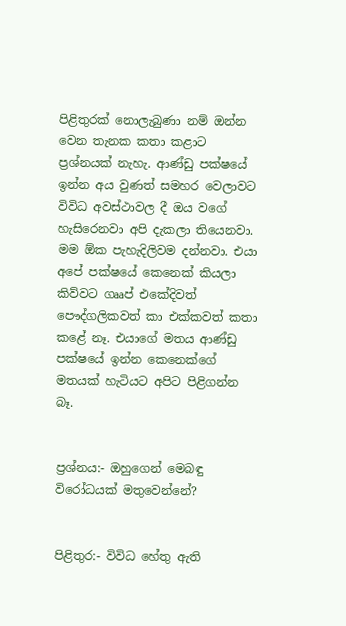පිළිතුරක් නොලැබුණා නම් ඔන්න වෙන තැනක කතා කළාට ප්‍රශ්නයක් නැහැ. ආණ්ඩු පක්ෂයේ ඉන්න අය වුණත් සමහර වෙලාවට විවිධ අවස්ථාවල දී ඔය වගේ හැසිරෙනවා අපි දැකලා තියෙනවා. මම ඕක පැහැදිලිවම දන්නවා. එයා අපේ පක්ෂයේ කෙනෙක් කියලා කිව්වට ගෲප් එකේදිවත් පෞද්ගලිකවත් කා එක්කවත් කතා කළේ නෑ. එයාගේ මතය ආණ්ඩු පක්ෂයේ ඉන්න කෙනෙක්ගේ මතයක් හැටියට අපිට පිළිගන්න බෑ.


ප්‍රශ්නය:- ඔහුගෙන් මෙබඳු විරෝධයක් මතුවෙන්නේ?


පිළිතුර:- විවිධ හේතු ඇති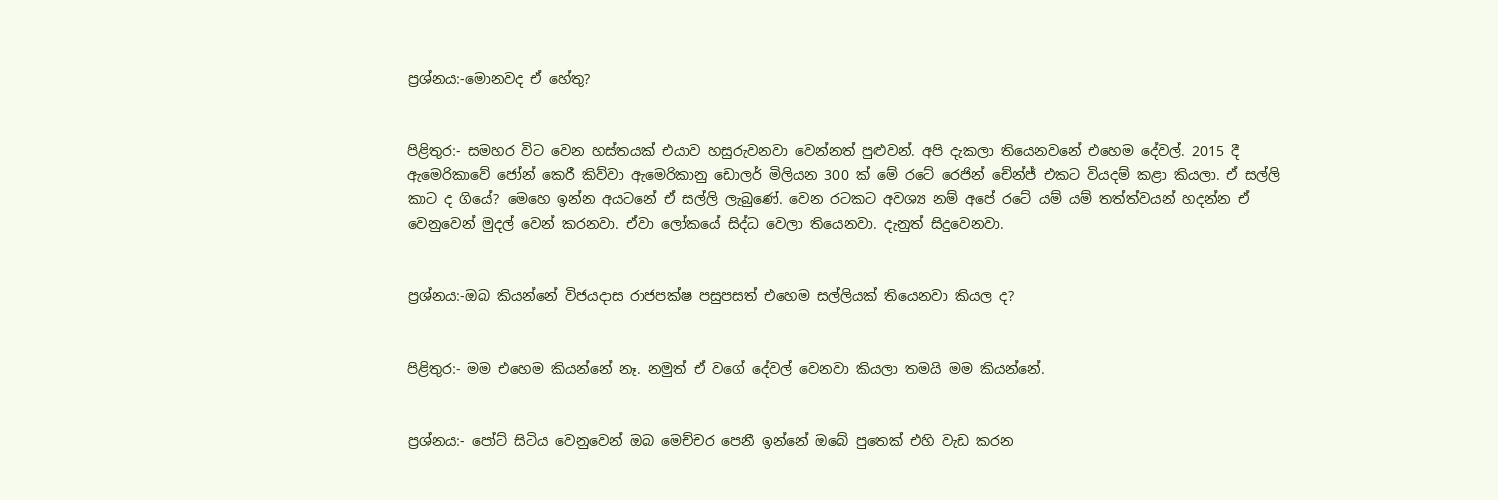ප්‍රශ්නය:-මොනවද ඒ හේතු?


පිළිතුර:- සමහර විට වෙන හස්තයක් එයාව හසුරුවනවා වෙන්නත් පුළුවන්. අපි දැකලා තියෙනවනේ එහෙම දේවල්. 2015 දී ඇමෙරිකාවේ ජෝන් කෙරී කිව්වා ඇමෙරිකානු ඩොලර් මිලියන 300 ක් මේ රටේ රෙජින් චේන්ජ් එකට වියදම් කළා කියලා. ඒ සල්ලි කාට ද ගියේ? මෙහෙ ඉන්න අයටනේ ඒ සල්ලි ලැබුණේ. වෙන රටකට අවශ්‍ය නම් අපේ රටේ යම් යම් තත්ත්වයන් හදන්න ඒ වෙනුවෙන් මුදල් වෙන් කරනවා. ඒවා ලෝකයේ සිද්ධ වෙලා තියෙනවා. දැනුත් සිදුවෙනවා.


ප්‍රශ්නය:-ඔබ කියන්නේ විජයද‌ාස රාජපක්ෂ පසුපසත් එහෙම සල්ලියක් තියෙනවා කියල ද?


පිළිතුර:- මම එහෙම කියන්නේ නෑ. නමුත් ඒ වගේ දේවල් වෙනවා කියලා තමයි මම කියන්නේ.


ප්‍රශ්නය:- පෝට් සිටිය වෙනුවෙන් ඔබ මෙච්චර පෙනී ඉන්නේ ඔබේ පුතෙක් එහි වැඩ කරන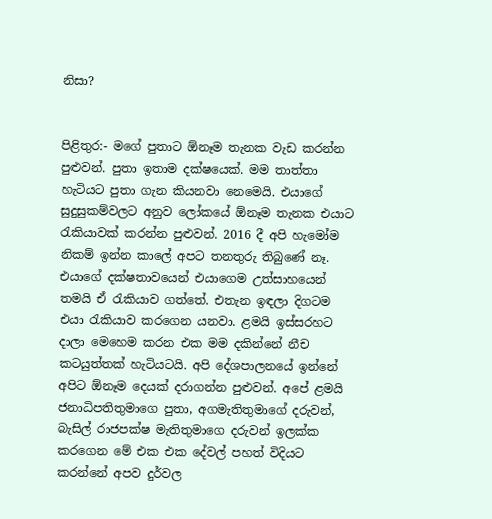නිසා?


පිළිතුර:- මගේ පුතාට ඕනෑම තැනක වැඩ කරන්න පුළුවන්. පුතා ඉතාම දක්ෂයෙක්. මම තාත්තා හැටියට පුතා ගැන කියනවා නෙමෙයි. එයාගේ සුදුසුකම්වලට අනුව ලෝකයේ ඕනෑම තැනක එයාට රැකියාවක් කරන්න පුළුවන්. 2016 දී අපි හැමෝම නිකම් ඉන්න කාලේ අපට තනතුරු තිබුණේ නෑ. එයාගේ දක්ෂතාවයෙන් එයාගෙම උත්සාහයෙන් තමයි ඒ රැකියාව ගත්තේ. එතැන ඉඳලා දිගටම එයා රැකියාව කරගෙන යනවා. ළමයි ඉස්සරහට ද‌ාලා මෙහෙම කරන එක මම දකින්නේ නීච කටයුත්තක් හැටියටයි. අපි දේශපාලනයේ ඉන්නේ අපිට ඕනෑම දෙයක් දරාගන්න පුළුවන්. අපේ ළමයි ජනාධිපතිතුමාගෙ පුතා, අගමැතිතුමාගේ දරුවන්, බැසිල් රාජපක්ෂ මැතිතුමාගෙ දරුවන් ඉලක්ක කරගෙන මේ එක එක දේවල් පහත් විදියට කරන්නේ අපව දුර්වල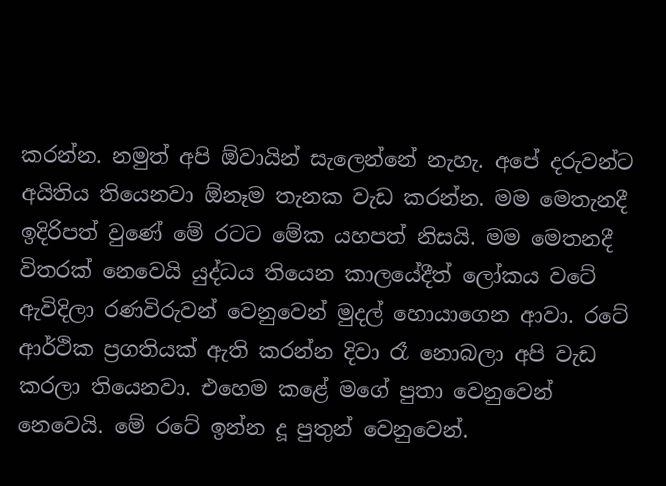කරන්න. නමුත් අපි ඕවායින් සැලෙන්නේ නැහැ. අපේ දරුවන්ට අයිතිය තියෙනවා ඕනෑම තැනක වැඩ කරන්න. මම මෙතැනදී ඉදිරිපත් වුණේ මේ රටට මේක යහපත් නිසයි. මම මෙතනදී විතරක් නෙවෙයි යුද්ධය තියෙන කාලයේදීත් ලෝකය වටේ ඇවිදිලා රණවිරුවන් වෙනුවෙන් මුදල් හොයාගෙන ආවා. රටේ ආර්ථික ප්‍රගතියක් ඇති කරන්න දිවා රෑ නොබලා අපි වැඩ කරලා තියෙනවා. එහෙම කළේ මගේ පුතා වෙනුවෙන් නෙවෙයි. මේ රටේ ඉන්න දූ පුතුන් වෙනුවෙන්.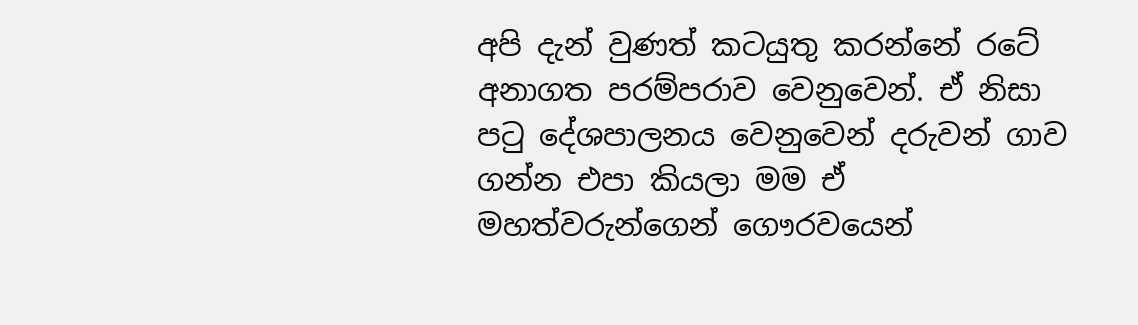අපි දැන් වුණත් කටයුතු කරන්නේ රටේ අනාගත පරම්පරාව වෙනුවෙන්. ඒ නිසා පටු දේශපාලනය වෙනුවෙන් දරුවන් ගාව ගන්න එපා කියලා මම ඒ මහත්වරුන්ගෙන් ගෞරවයෙන්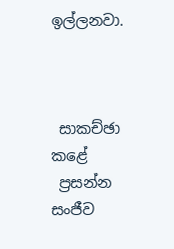ඉල්ලනවා.



 සාකච්ඡා කළේ
 ප්‍රසන්න සංජීව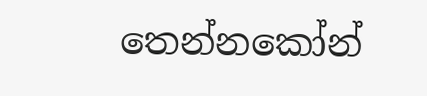තෙන්නකෝන්